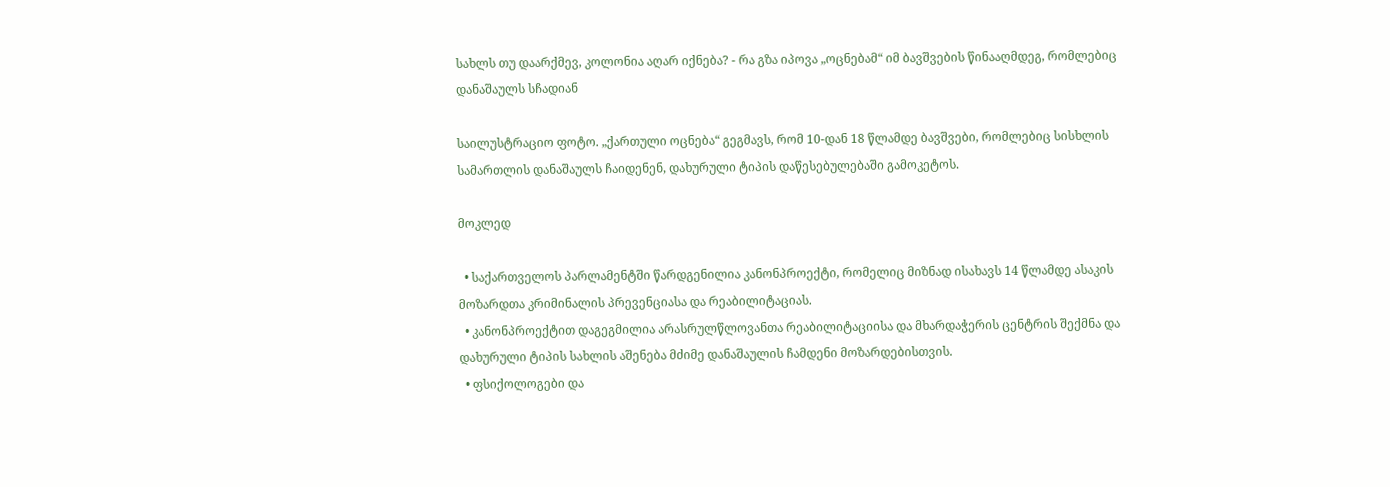სახლს თუ დაარქმევ, კოლონია აღარ იქნება? - რა გზა იპოვა „ოცნებამ“ იმ ბავშვების წინააღმდეგ, რომლებიც დანაშაულს სჩადიან

საილუსტრაციო ფოტო. „ქართული ოცნება“ გეგმავს, რომ 10-დან 18 წლამდე ბავშვები, რომლებიც სისხლის სამართლის დანაშაულს ჩაიდენენ, დახურული ტიპის დაწესებულებაში გამოკეტოს.

მოკლედ

  • საქართველოს პარლამენტში წარდგენილია კანონპროექტი, რომელიც მიზნად ისახავს 14 წლამდე ასაკის მოზარდთა კრიმინალის პრევენციასა და რეაბილიტაციას.
  • კანონპროექტით დაგეგმილია არასრულწლოვანთა რეაბილიტაციისა და მხარდაჭერის ცენტრის შექმნა და დახურული ტიპის სახლის აშენება მძიმე დანაშაულის ჩამდენი მოზარდებისთვის.
  • ფსიქოლოგები და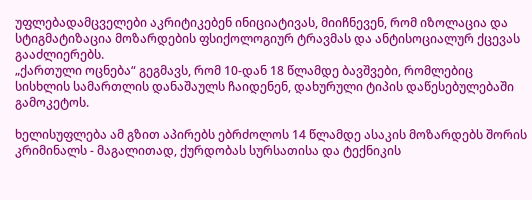უფლებადამცველები აკრიტიკებენ ინიციატივას, მიიჩნევენ, რომ იზოლაცია და სტიგმატიზაცია მოზარდების ფსიქოლოგიურ ტრავმას და ანტისოციალურ ქცევას გააძლიერებს.
„ქართული ოცნება“ გეგმავს, რომ 10-დან 18 წლამდე ბავშვები, რომლებიც სისხლის სამართლის დანაშაულს ჩაიდენენ, დახურული ტიპის დაწესებულებაში გამოკეტოს.

ხელისუფლება ამ გზით აპირებს ებრძოლოს 14 წლამდე ასაკის მოზარდებს შორის კრიმინალს - მაგალითად, ქურდობას სურსათისა და ტექნიკის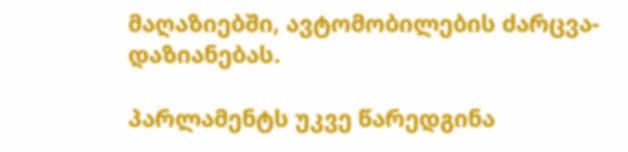მაღაზიებში, ავტომობილების ძარცვა-დაზიანებას.

პარლამენტს უკვე წარედგინა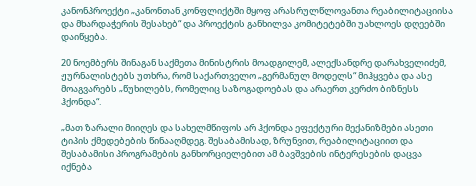კანონპროექტი „კანონთან კონფლიქტში მყოფ არასრულწლოვანთა რეაბილიტაციისა და მხარდაჭერის შესახებ“ და პროექტის განხილვა კომიტეტებში უახლოეს დღეებში დაიწყება.

20 ნოემბერს შინაგან საქმეთა მინისტრის მოადგილემ, ალექსანდრე დარახველიძემ, ჟურნალისტებს უთხრა, რომ საქართველო „გერმანულ მოდელს“ მიჰყვება და ასე მოაგვარებს „წუხილებს, რომელიც საზოგადოებას და არაერთ კერძო ბიზნესს ჰქონდა“.

„მათ ზარალი მიიღეს და სახელმწიფოს არ ჰქონდა ეფექტური მექანიზმები ასეთი ტიპის ქმედებების წინააღმდეგ. შესაბამისად, ზრუნვით, რეაბილიტაციით და შესაბამისი პროგრამების განხორციელებით ამ ბავშვების ინტერესების დაცვა იქნება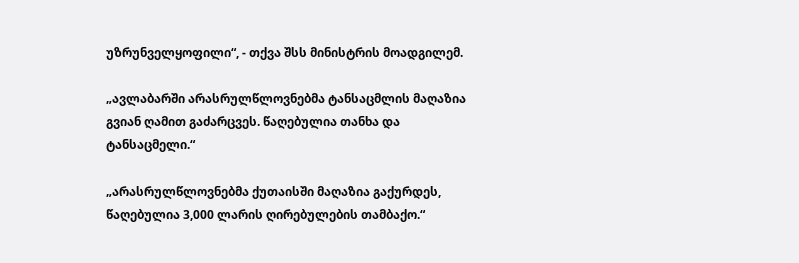უზრუნველყოფილი“, - თქვა შსს მინისტრის მოადგილემ.

„ავლაბარში არასრულწლოვნებმა ტანსაცმლის მაღაზია გვიან ღამით გაძარცვეს. წაღებულია თანხა და ტანსაცმელი.“

„არასრულწლოვნებმა ქუთაისში მაღაზია გაქურდეს, წაღებულია 3,000 ლარის ღირებულების თამბაქო.“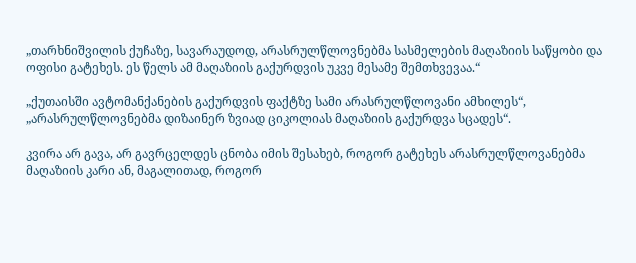„თარხნიშვილის ქუჩაზე, სავარაუდოდ, არასრულწლოვნებმა სასმელების მაღაზიის საწყობი და ოფისი გატეხეს. ეს წელს ამ მაღაზიის გაქურდვის უკვე მესამე შემთხვევაა.“

„ქუთაისში ავტომანქანების გაქურდვის ფაქტზე სამი არასრულწლოვანი ამხილეს“, „არასრულწლოვნებმა დიზაინერ ზვიად ციკოლიას მაღაზიის გაქურდვა სცადეს“.

კვირა არ გავა, არ გავრცელდეს ცნობა იმის შესახებ, როგორ გატეხეს არასრულწლოვანებმა მაღაზიის კარი ან, მაგალითად, როგორ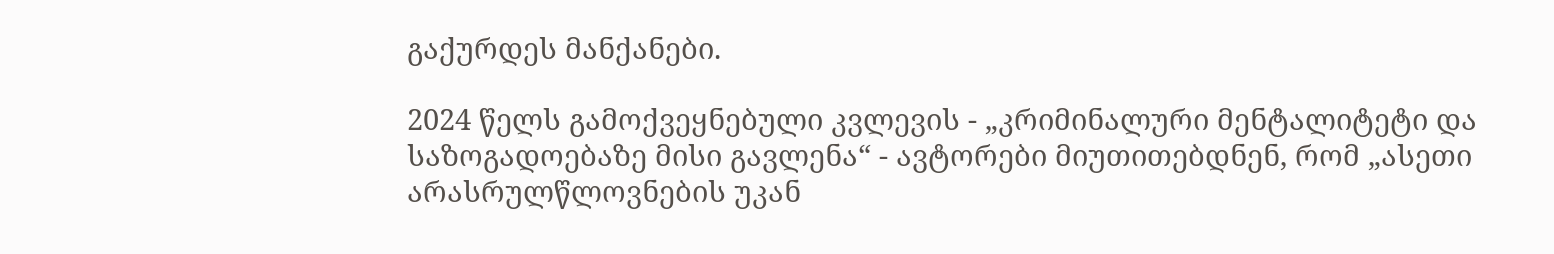გაქურდეს მანქანები.

2024 წელს გამოქვეყნებული კვლევის - „კრიმინალური მენტალიტეტი და საზოგადოებაზე მისი გავლენა“ - ავტორები მიუთითებდნენ, რომ „ასეთი არასრულწლოვნების უკან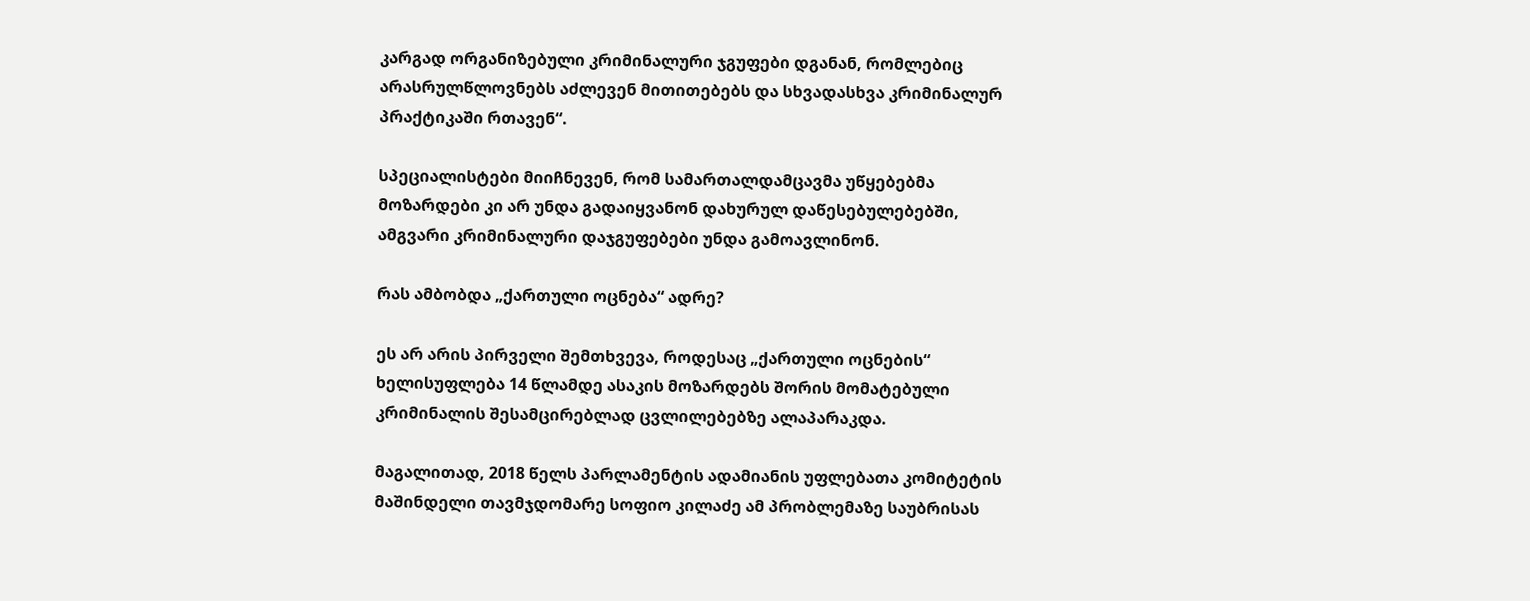კარგად ორგანიზებული კრიმინალური ჯგუფები დგანან, რომლებიც არასრულწლოვნებს აძლევენ მითითებებს და სხვადასხვა კრიმინალურ პრაქტიკაში რთავენ“.

სპეციალისტები მიიჩნევენ, რომ სამართალდამცავმა უწყებებმა მოზარდები კი არ უნდა გადაიყვანონ დახურულ დაწესებულებებში, ამგვარი კრიმინალური დაჯგუფებები უნდა გამოავლინონ.

რას ამბობდა „ქართული ოცნება“ ადრე?

ეს არ არის პირველი შემთხვევა, როდესაც „ქართული ოცნების“ ხელისუფლება 14 წლამდე ასაკის მოზარდებს შორის მომატებული კრიმინალის შესამცირებლად ცვლილებებზე ალაპარაკდა.

მაგალითად, 2018 წელს პარლამენტის ადამიანის უფლებათა კომიტეტის მაშინდელი თავმჯდომარე სოფიო კილაძე ამ პრობლემაზე საუბრისას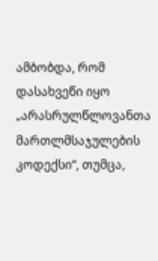ამბობდა, რომ დასახვეწი იყო „არასრულწლოვანთა მართლმსაჯულების კოდექსი“, თუმცა,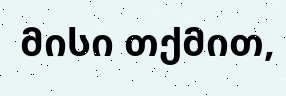მისი თქმით,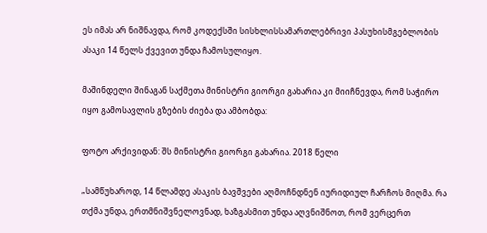ეს იმას არ ნიშნავდა, რომ კოდექსში სისხლისსამართლებრივი პასუხისმგებლობის ასაკი 14 წელს ქვევით უნდა ჩამოსულიყო.

მაშინდელი შინაგან საქმეთა მინისტრი გიორგი გახარია კი მიიჩნევდა, რომ საჭირო იყო გამოსავლის გზების ძიება და ამბობდა:

ფოტო არქივიდან: შს მინისტრი გიორგი გახარია. 2018 წელი

„სამწუხაროდ, 14 წლამდე ასაკის ბავშვები აღმოჩნდნენ იურიდიულ ჩარჩოს მიღმა. რა თქმა უნდა, ერთმნიშვნელოვნად, ხაზგასმით უნდა აღვნიშნოთ, რომ ვერცერთ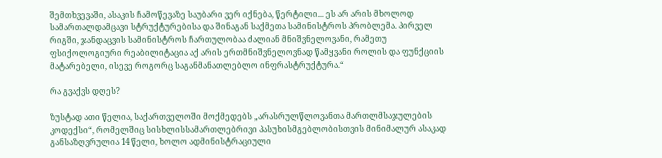შემთხვევაში, ასაკის ჩამოწევაზე საუბარი ვერ იქნება, წერტილი... ეს არ არის მხოლოდ სამართალდამცავი სტრუქტურებისა და შინაგან საქმეთა სამინისტროს პრობლემა. პირველ რიგში, ჯანდაცვის სამინისტროს ჩართულობაა ძალიან მნიშვნელოვანი, რამეთუ ფსიქოლოგიური რეაბილიტაცია აქ არის ერთმნიშვნელოვნად წამყვანი როლის და ფუნქციის მატარებელი, ისევე როგორც საგანმანათლებლო ინფრასტრუქტურა.“

რა გვაქვს დღეს?

ზუსტად ათი წელია, საქართველოში მოქმედებს „არასრულწლოვანთა მართლმსაჯულების კოდექსი“, რომელშიც სისხლისსამართლებრივი პასუხისმგებლობისთვის მინიმალურ ასაკად განსაზღვრულია 14 წელი, ხოლო ადმინისტრაციული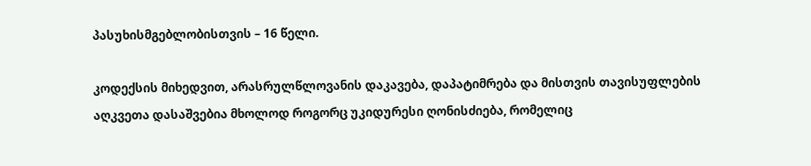პასუხისმგებლობისთვის – 16 წელი.

კოდექსის მიხედვით, არასრულწლოვანის დაკავება, დაპატიმრება და მისთვის თავისუფლების აღკვეთა დასაშვებია მხოლოდ როგორც უკიდურესი ღონისძიება, რომელიც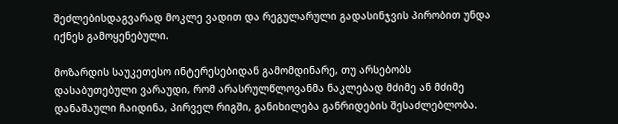შეძლებისდაგვარად მოკლე ვადით და რეგულარული გადასინჯვის პირობით უნდა იქნეს გამოყენებული.

მოზარდის საუკეთესო ინტერესებიდან გამომდინარე, თუ არსებობს დასაბუთებული ვარაუდი, რომ არასრულწლოვანმა ნაკლებად მძიმე ან მძიმე დანაშაული ჩაიდინა, პირველ რიგში, განიხილება განრიდების შესაძლებლობა.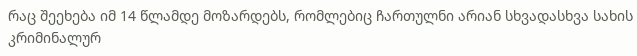რაც შეეხება იმ 14 წლამდე მოზარდებს, რომლებიც ჩართულნი არიან სხვადასხვა სახის კრიმინალურ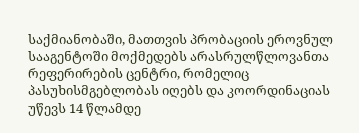საქმიანობაში, მათთვის პრობაციის ეროვნულ სააგენტოში მოქმედებს არასრულწლოვანთა რეფერირების ცენტრი, რომელიც პასუხისმგებლობას იღებს და კოორდინაციას უწევს 14 წლამდე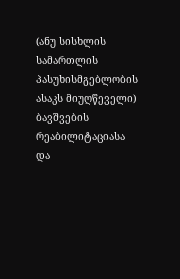(ანუ სისხლის სამართლის პასუხისმგებლობის ასაკს მიუღწეველი) ბავშვების რეაბილიტაციასა და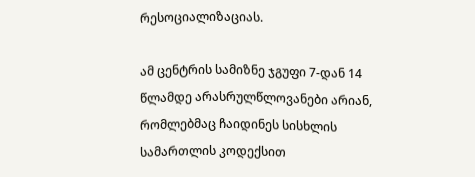რესოციალიზაციას.

ამ ცენტრის სამიზნე ჯგუფი 7-დან 14 წლამდე არასრულწლოვანები არიან, რომლებმაც ჩაიდინეს სისხლის სამართლის კოდექსით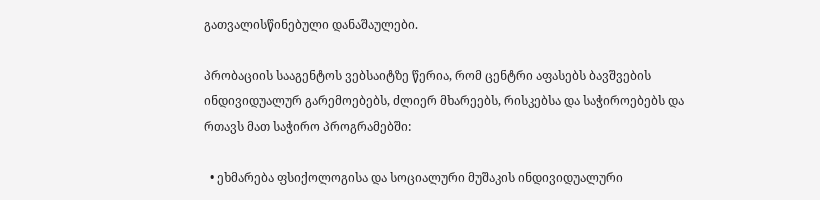გათვალისწინებული დანაშაულები.

პრობაციის სააგენტოს ვებსაიტზე წერია, რომ ცენტრი აფასებს ბავშვების ინდივიდუალურ გარემოებებს, ძლიერ მხარეებს, რისკებსა და საჭიროებებს და რთავს მათ საჭირო პროგრამებში:

  • ეხმარება ფსიქოლოგისა და სოციალური მუშაკის ინდივიდუალური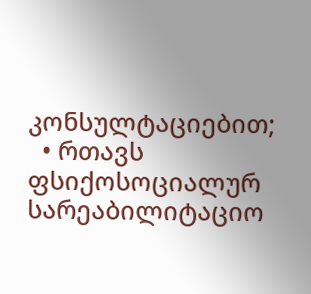კონსულტაციებით;
  • რთავს ფსიქოსოციალურ სარეაბილიტაციო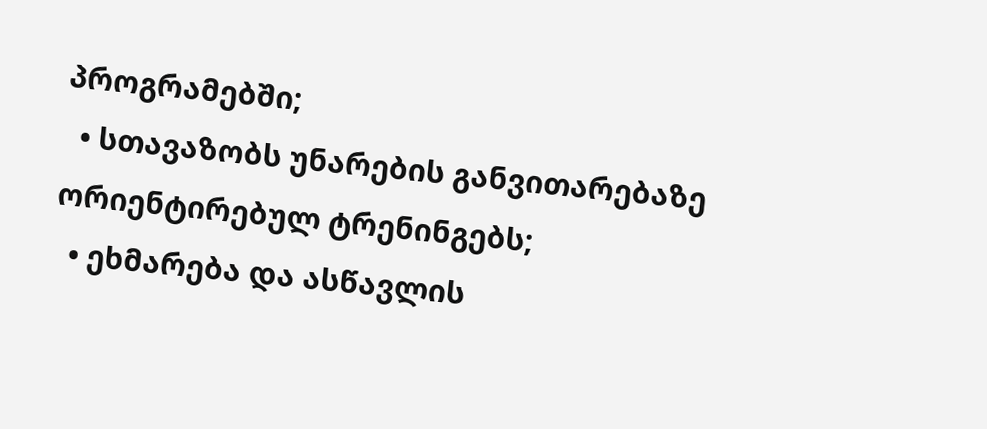პროგრამებში;
  • სთავაზობს უნარების განვითარებაზე ორიენტირებულ ტრენინგებს;
  • ეხმარება და ასწავლის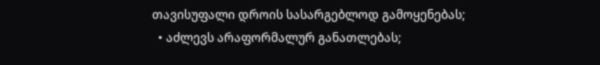თავისუფალი დროის სასარგებლოდ გამოყენებას;
  • აძლევს არაფორმალურ განათლებას;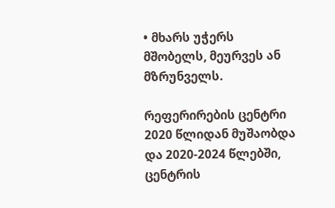• მხარს უჭერს მშობელს, მეურვეს ან მზრუნველს.

რეფერირების ცენტრი 2020 წლიდან მუშაობდა და 2020-2024 წლებში, ცენტრის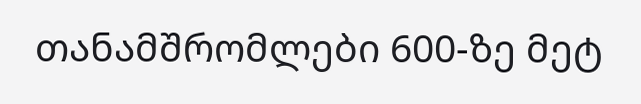თანამშრომლები 600-ზე მეტ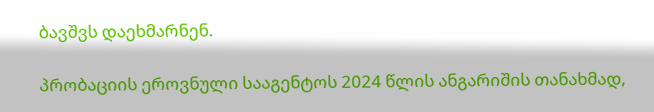ბავშვს დაეხმარნენ.

პრობაციის ეროვნული სააგენტოს 2024 წლის ანგარიშის თანახმად,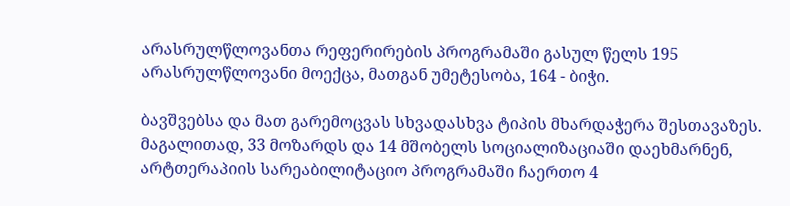არასრულწლოვანთა რეფერირების პროგრამაში გასულ წელს 195 არასრულწლოვანი მოექცა, მათგან უმეტესობა, 164 - ბიჭი.

ბავშვებსა და მათ გარემოცვას სხვადასხვა ტიპის მხარდაჭერა შესთავაზეს. მაგალითად, 33 მოზარდს და 14 მშობელს სოციალიზაციაში დაეხმარნენ, არტთერაპიის სარეაბილიტაციო პროგრამაში ჩაერთო 4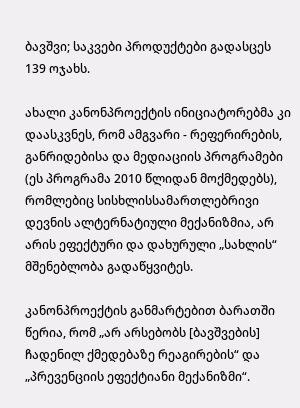ბავშვი; საკვები პროდუქტები გადასცეს 139 ოჯახს.

ახალი კანონპროექტის ინიციატორებმა კი დაასკვნეს, რომ ამგვარი - რეფერირების, განრიდებისა და მედიაციის პროგრამები (ეს პროგრამა 2010 წლიდან მოქმედებს), რომლებიც სისხლისსამართლებრივი დევნის ალტერნატიული მექანიზმია, არ არის ეფექტური და დახურული „სახლის“ მშენებლობა გადაწყვიტეს.

კანონპროექტის განმარტებით ბარათში წერია, რომ „არ არსებობს [ბავშვების] ჩადენილ ქმედებაზე რეაგირების“ და „პრევენციის ეფექტიანი მექანიზმი“.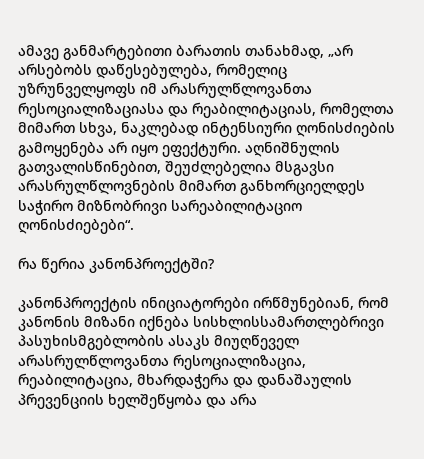ამავე განმარტებითი ბარათის თანახმად, „არ არსებობს დაწესებულება, რომელიც უზრუნველყოფს იმ არასრულწლოვანთა რესოციალიზაციასა და რეაბილიტაციას, რომელთა მიმართ სხვა, ნაკლებად ინტენსიური ღონისძიების გამოყენება არ იყო ეფექტური. აღნიშნულის გათვალისწინებით, შეუძლებელია მსგავსი არასრულწლოვნების მიმართ განხორციელდეს საჭირო მიზნობრივი სარეაბილიტაციო ღონისძიებები“.

რა წერია კანონპროექტში?

კანონპროექტის ინიციატორები ირწმუნებიან, რომ კანონის მიზანი იქნება სისხლისსამართლებრივი პასუხისმგებლობის ასაკს მიუღწეველ არასრულწლოვანთა რესოციალიზაცია, რეაბილიტაცია, მხარდაჭერა და დანაშაულის პრევენციის ხელშეწყობა და არა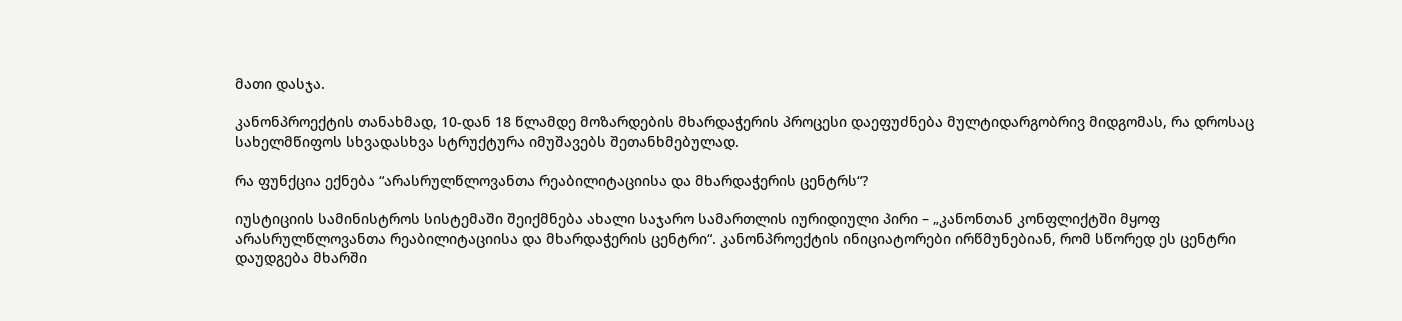მათი დასჯა.

კანონპროექტის თანახმად, 10-დან 18 წლამდე მოზარდების მხარდაჭერის პროცესი დაეფუძნება მულტიდარგობრივ მიდგომას, რა დროსაც სახელმწიფოს სხვადასხვა სტრუქტურა იმუშავებს შეთანხმებულად.

რა ფუნქცია ექნება “არასრულწლოვანთა რეაბილიტაციისა და მხარდაჭერის ცენტრს“?

იუსტიციის სამინისტროს სისტემაში შეიქმნება ახალი საჯარო სამართლის იურიდიული პირი – „კანონთან კონფლიქტში მყოფ არასრულწლოვანთა რეაბილიტაციისა და მხარდაჭერის ცენტრი“. კანონპროექტის ინიციატორები ირწმუნებიან, რომ სწორედ ეს ცენტრი დაუდგება მხარში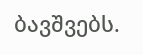ბავშვებს.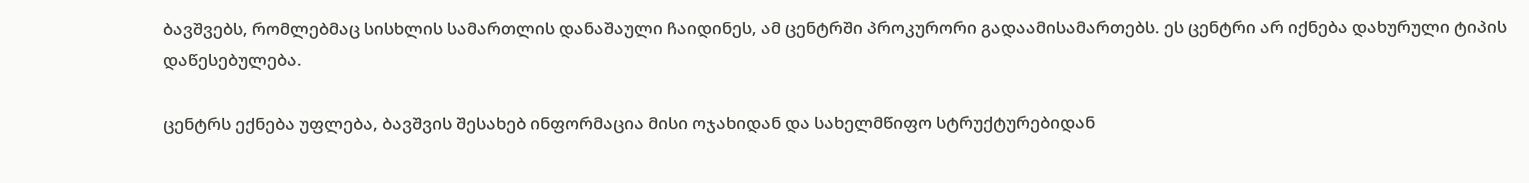ბავშვებს, რომლებმაც სისხლის სამართლის დანაშაული ჩაიდინეს, ამ ცენტრში პროკურორი გადაამისამართებს. ეს ცენტრი არ იქნება დახურული ტიპის დაწესებულება.

ცენტრს ექნება უფლება, ბავშვის შესახებ ინფორმაცია მისი ოჯახიდან და სახელმწიფო სტრუქტურებიდან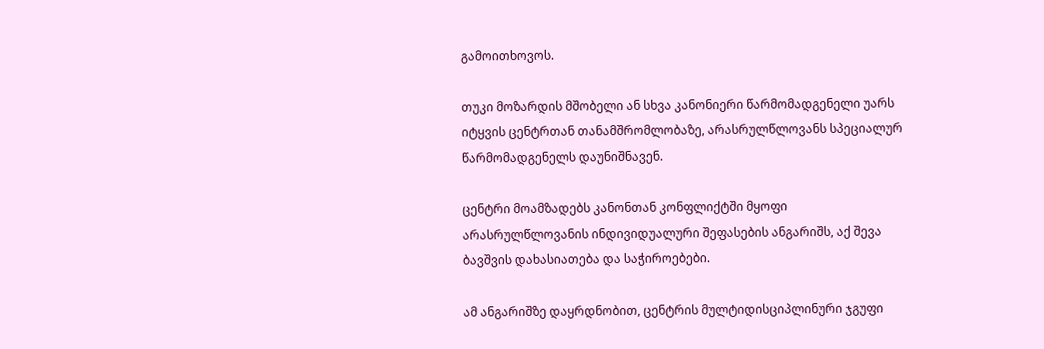გამოითხოვოს.

თუკი მოზარდის მშობელი ან სხვა კანონიერი წარმომადგენელი უარს იტყვის ცენტრთან თანამშრომლობაზე, არასრულწლოვანს სპეციალურ წარმომადგენელს დაუნიშნავენ.

ცენტრი მოამზადებს კანონთან კონფლიქტში მყოფი არასრულწლოვანის ინდივიდუალური შეფასების ანგარიშს, აქ შევა ბავშვის დახასიათება და საჭიროებები.

ამ ანგარიშზე დაყრდნობით, ცენტრის მულტიდისციპლინური ჯგუფი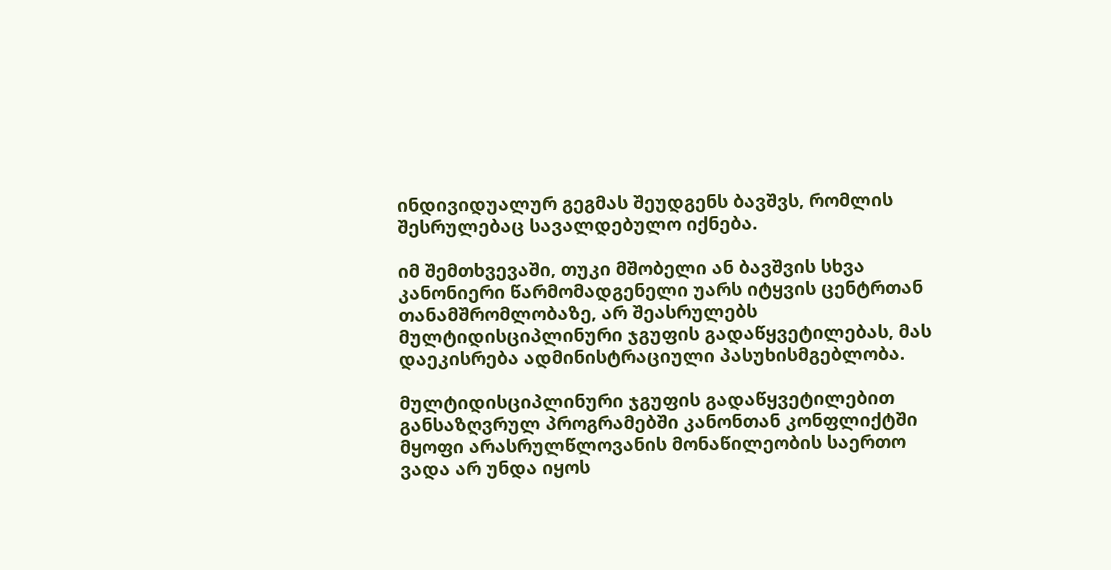ინდივიდუალურ გეგმას შეუდგენს ბავშვს, რომლის შესრულებაც სავალდებულო იქნება.

იმ შემთხვევაში, თუკი მშობელი ან ბავშვის სხვა კანონიერი წარმომადგენელი უარს იტყვის ცენტრთან თანამშრომლობაზე, არ შეასრულებს მულტიდისციპლინური ჯგუფის გადაწყვეტილებას, მას დაეკისრება ადმინისტრაციული პასუხისმგებლობა.

მულტიდისციპლინური ჯგუფის გადაწყვეტილებით განსაზღვრულ პროგრამებში კანონთან კონფლიქტში მყოფი არასრულწლოვანის მონაწილეობის საერთო ვადა არ უნდა იყოს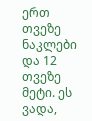ერთ თვეზე ნაკლები და 12 თვეზე მეტი. ეს ვადა,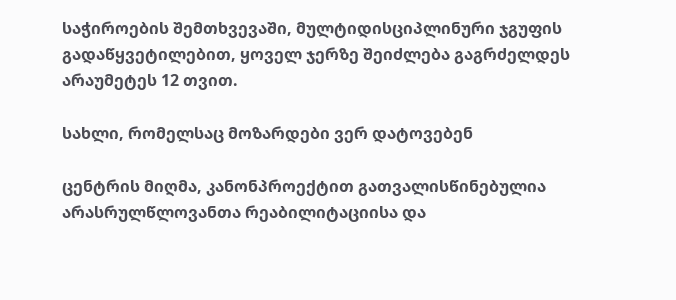საჭიროების შემთხვევაში, მულტიდისციპლინური ჯგუფის გადაწყვეტილებით, ყოველ ჯერზე შეიძლება გაგრძელდეს არაუმეტეს 12 თვით.

სახლი, რომელსაც მოზარდები ვერ დატოვებენ

ცენტრის მიღმა, კანონპროექტით გათვალისწინებულია არასრულწლოვანთა რეაბილიტაციისა და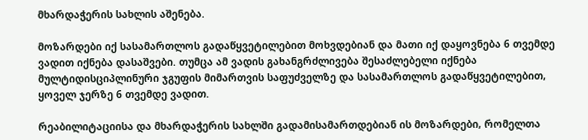მხარდაჭერის სახლის აშენება.

მოზარდები იქ სასამართლოს გადაწყვეტილებით მოხვდებიან და მათი იქ დაყოვნება 6 თვემდე ვადით იქნება დასაშვები. თუმცა ამ ვადის გახანგრძლივება შესაძლებელი იქნება მულტიდისციპლინური ჯგუფის მიმართვის საფუძველზე და სასამართლოს გადაწყვეტილებით, ყოველ ჯერზე 6 თვემდე ვადით.

რეაბილიტაციისა და მხარდაჭერის სახლში გადამისამართდებიან ის მოზარდები, რომელთა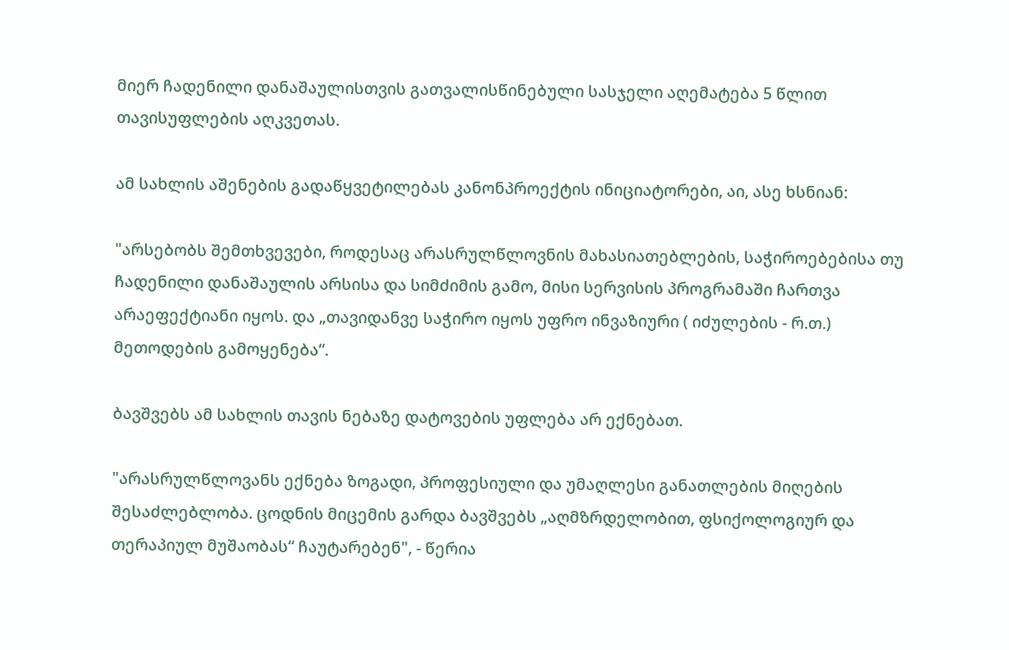მიერ ჩადენილი დანაშაულისთვის გათვალისწინებული სასჯელი აღემატება 5 წლით თავისუფლების აღკვეთას.

ამ სახლის აშენების გადაწყვეტილებას კანონპროექტის ინიციატორები, აი, ასე ხსნიან:

"არსებობს შემთხვევები, როდესაც არასრულწლოვნის მახასიათებლების, საჭიროებებისა თუ ჩადენილი დანაშაულის არსისა და სიმძიმის გამო, მისი სერვისის პროგრამაში ჩართვა არაეფექტიანი იყოს. და „თავიდანვე საჭირო იყოს უფრო ინვაზიური ( იძულების - რ.თ.) მეთოდების გამოყენება“.

ბავშვებს ამ სახლის თავის ნებაზე დატოვების უფლება არ ექნებათ.

"არასრულწლოვანს ექნება ზოგადი, პროფესიული და უმაღლესი განათლების მიღების შესაძლებლობა. ცოდნის მიცემის გარდა ბავშვებს „აღმზრდელობით, ფსიქოლოგიურ და თერაპიულ მუშაობას“ ჩაუტარებენ", - წერია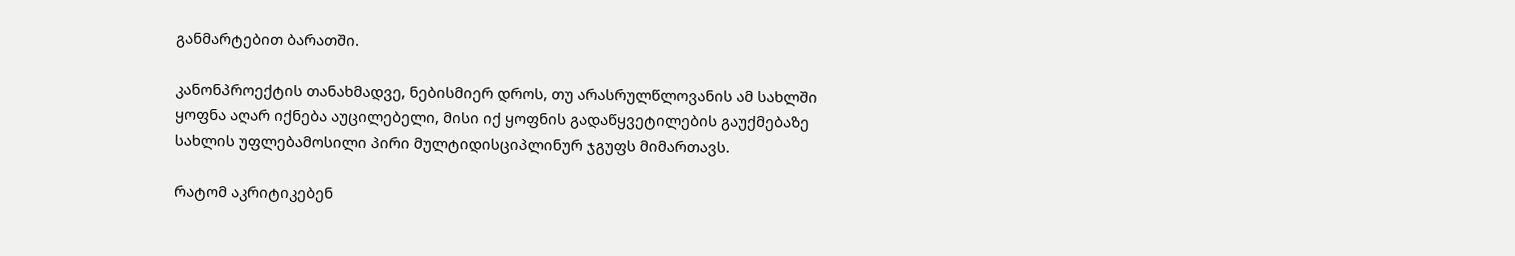განმარტებით ბარათში.

კანონპროექტის თანახმადვე, ნებისმიერ დროს, თუ არასრულწლოვანის ამ სახლში ყოფნა აღარ იქნება აუცილებელი, მისი იქ ყოფნის გადაწყვეტილების გაუქმებაზე სახლის უფლებამოსილი პირი მულტიდისციპლინურ ჯგუფს მიმართავს.

რატომ აკრიტიკებენ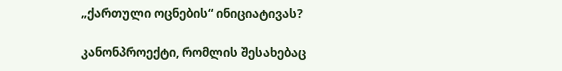„ქართული ოცნების“ ინიციატივას?

კანონპროექტი, რომლის შესახებაც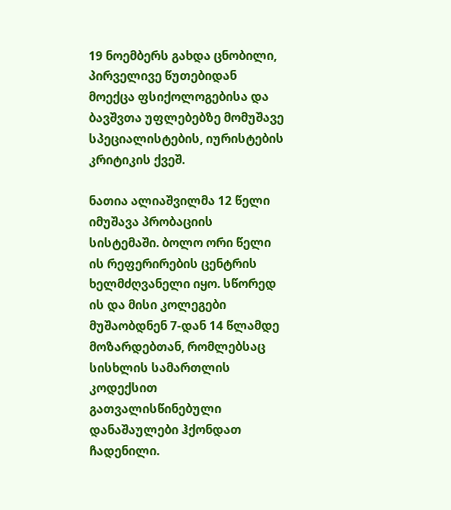19 ნოემბერს გახდა ცნობილი, პირველივე წუთებიდან მოექცა ფსიქოლოგებისა და ბავშვთა უფლებებზე მომუშავე სპეციალისტების, იურისტების კრიტიკის ქვეშ.

ნათია ალიაშვილმა 12 წელი იმუშავა პრობაციის სისტემაში. ბოლო ორი წელი ის რეფერირების ცენტრის ხელმძღვანელი იყო. სწორედ ის და მისი კოლეგები მუშაობდნენ 7-დან 14 წლამდე მოზარდებთან, რომლებსაც სისხლის სამართლის კოდექსით გათვალისწინებული დანაშაულები ჰქონდათ ჩადენილი.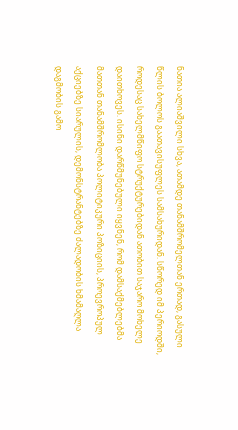ნათია ალიაშვილი სხვა, ათამდე თანამშრომელთან ერთად, გასული წლის ბოლოს გაათავისუფლეს სამსახურიდან. სწორედ იმ პერიოდში, როდესაც სახელმწიფო სტრუქტურებიდან ათობით საჯარო მოხელე დაითხოვეს. ისინი დარწმუნებული იყვნენ, რომ დამსაქმებლებმა მათთან თანამშრომლობა პოლიტიკური პოზიციის, პროევროპულ აქციებზე სიარულის, დემონსტრანტებზე ძალადობის ხმამაღლა დაგმობის გამო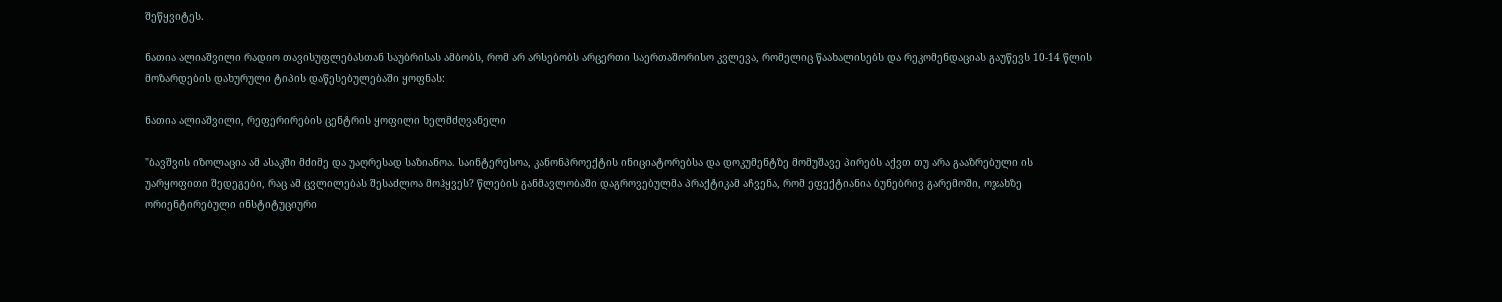შეწყვიტეს.

ნათია ალიაშვილი რადიო თავისუფლებასთან საუბრისას ამბობს, რომ არ არსებობს არცერთი საერთაშორისო კვლევა, რომელიც წაახალისებს და რეკომენდაციას გაუწევს 10-14 წლის მოზარდების დახურული ტიპის დაწესებულებაში ყოფნას:

ნათია ალიაშვილი, რეფერირების ცენტრის ყოფილი ხელმძღვანელი

"ბავშვის იზოლაცია ამ ასაკში მძიმე და უაღრესად საზიანოა. საინტერესოა, კანონპროექტის ინიციატორებსა და დოკუმენტზე მომუშავე პირებს აქვთ თუ არა გააზრებული ის უარყოფითი შედეგები, რაც ამ ცვლილებას შესაძლოა მოჰყვეს? წლების განმავლობაში დაგროვებულმა პრაქტიკამ აჩვენა, რომ ეფექტიანია ბუნებრივ გარემოში, ოჯახზე ორიენტირებული ინსტიტუციური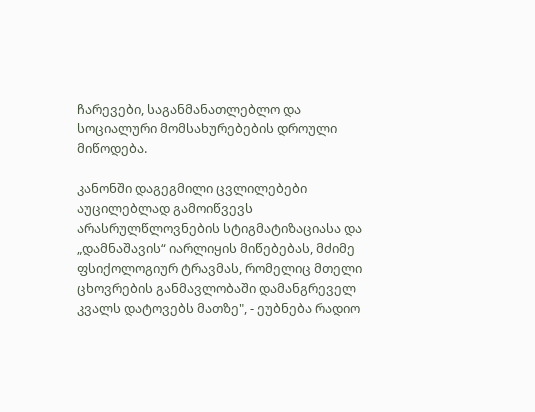ჩარევები, საგანმანათლებლო და სოციალური მომსახურებების დროული მიწოდება.

კანონში დაგეგმილი ცვლილებები აუცილებლად გამოიწვევს არასრულწლოვნების სტიგმატიზაციასა და „დამნაშავის“ იარლიყის მიწებებას, მძიმე ფსიქოლოგიურ ტრავმას, რომელიც მთელი ცხოვრების განმავლობაში დამანგრეველ კვალს დატოვებს მათზე", - ეუბნება რადიო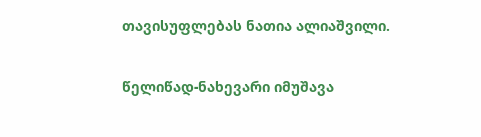თავისუფლებას ნათია ალიაშვილი.

წელიწად-ნახევარი იმუშავა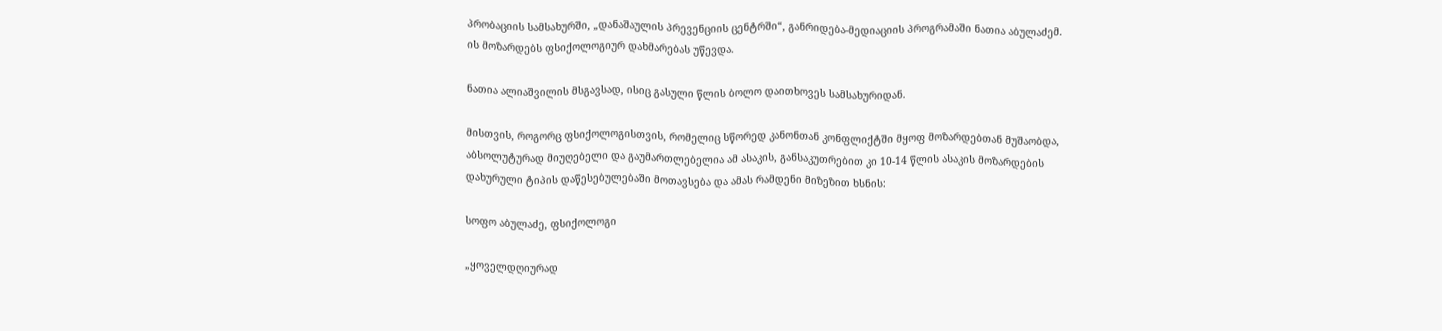პრობაციის სამსახურში, „დანაშაულის პრევენციის ცენტრში“, განრიდება-მედიაციის პროგრამაში ნათია აბულაძემ. ის მოზარდებს ფსიქოლოგიურ დახმარებას უწევდა.

ნათია ალიაშვილის მსგავსად, ისიც გასული წლის ბოლო დაითხოვეს სამსახურიდან.

მისთვის, როგორც ფსიქოლოგისთვის, რომელიც სწორედ კანონთან კონფლიქტში მყოფ მოზარდებთან მუშაობდა, აბსოლუტურად მიუღებელი და გაუმართლებელია ამ ასაკის, განსაკუთრებით კი 10-14 წლის ასაკის მოზარდების დახურული ტიპის დაწესებულებაში მოთავსება და ამას რამდენი მიზეზით ხსნის:

სოფო აბულაძე, ფსიქოლოგი

„ყოველდღიურად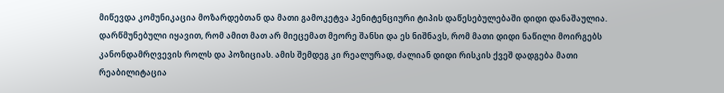მიწევდა კომუნიკაცია მოზარდებთან და მათი გამოკეტვა პენიტენციური ტიპის დაწესებულებაში დიდი დანაშაულია. დარწმუნებული იყავით, რომ ამით მათ არ მიეცემათ მეორე შანსი და ეს ნიშნავს, რომ მათი დიდი ნაწილი მოირგებს კანონდამრღვევის როლს და პოზიციას. ამის შემდეგ კი რეალურად, ძალიან დიდი რისკის ქვეშ დადგება მათი რეაბილიტაცია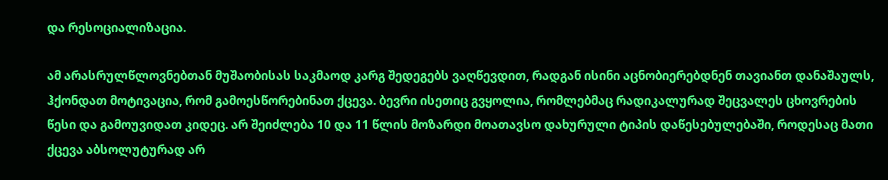და რესოციალიზაცია.

ამ არასრულწლოვნებთან მუშაობისას საკმაოდ კარგ შედეგებს ვაღწევდით, რადგან ისინი აცნობიერებდნენ თავიანთ დანაშაულს, ჰქონდათ მოტივაცია, რომ გამოესწორებინათ ქცევა. ბევრი ისეთიც გვყოლია, რომლებმაც რადიკალურად შეცვალეს ცხოვრების წესი და გამოუვიდათ კიდეც. არ შეიძლება 10 და 11 წლის მოზარდი მოათავსო დახურული ტიპის დაწესებულებაში, როდესაც მათი ქცევა აბსოლუტურად არ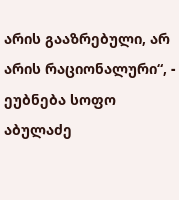არის გააზრებული, არ არის რაციონალური“, - ეუბნება სოფო აბულაძე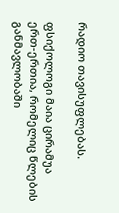რადიო თავისუფლებას.

ფსიქოლოგი მაია ცირამუა ერთ-ერთია, რომელიც წლების განმავლობაში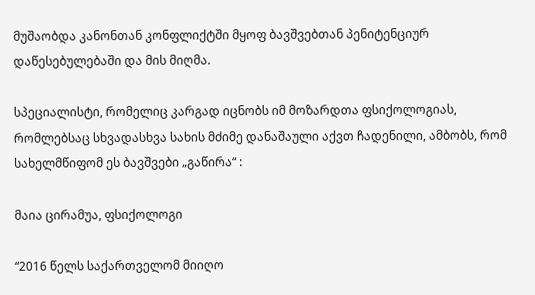მუშაობდა კანონთან კონფლიქტში მყოფ ბავშვებთან პენიტენციურ დაწესებულებაში და მის მიღმა.

სპეციალისტი, რომელიც კარგად იცნობს იმ მოზარდთა ფსიქოლოგიას, რომლებსაც სხვადასხვა სახის მძიმე დანაშაული აქვთ ჩადენილი, ამბობს, რომ სახელმწიფომ ეს ბავშვები „გაწირა“ :

მაია ცირამუა, ფსიქოლოგი

“2016 წელს საქართველომ მიიღო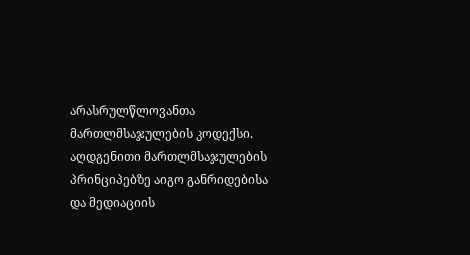არასრულწლოვანთა მართლმსაჯულების კოდექსი. აღდგენითი მართლმსაჯულების პრინციპებზე აიგო განრიდებისა და მედიაციის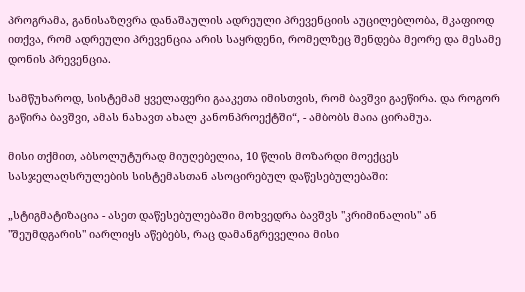პროგრამა, განისაზღვრა დანაშაულის ადრეული პრევენციის აუცილებლობა, მკაფიოდ ითქვა, რომ ადრეული პრევენცია არის საყრდენი, რომელზეც შენდება მეორე და მესამე დონის პრევენცია.

სამწუხაროდ, სისტემამ ყველაფერი გააკეთა იმისთვის, რომ ბავშვი გაეწირა. და როგორ გაწირა ბავშვი, ამას ნახავთ ახალ კანონპროექტში“, - ამბობს მაია ცირამუა.

მისი თქმით, აბსოლუტურად მიუღებელია, 10 წლის მოზარდი მოექცეს სასჯელაღსრულების სისტემასთან ასოცირებულ დაწესებულებაში:

„სტიგმატიზაცია - ასეთ დაწესებულებაში მოხვედრა ბავშვს "კრიმინალის" ან "შეუმდგარის" იარლიყს აწებებს, რაც დამანგრეველია მისი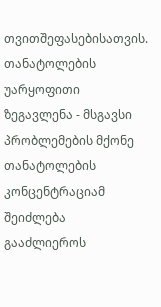თვითშეფასებისათვის. თანატოლების უარყოფითი ზეგავლენა - მსგავსი პრობლემების მქონე თანატოლების კონცენტრაციამ შეიძლება გააძლიეროს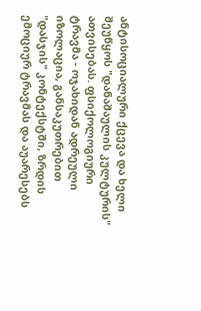ანტისოციალური ქცევა და ხელი შეუწყოს "დანაშაულის კულტურის" ათვისებას. ფსიქოლოგიური ტრავმა - ოჯახიდან ადრეული იზოლაცია, განსაკუთრებით "დასჯის" კონტექსტში, ზრდის ემოციურ ტრავმას და აუარესებს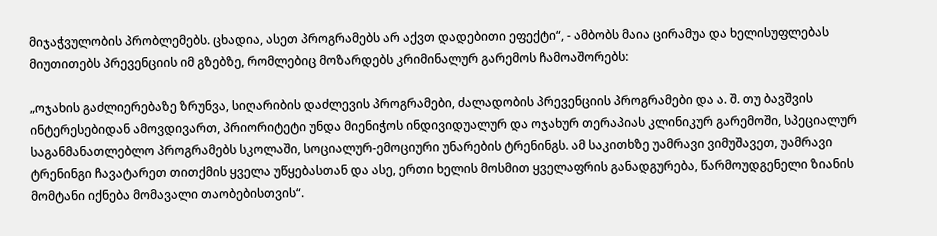მიჯაჭვულობის პრობლემებს. ცხადია, ასეთ პროგრამებს არ აქვთ დადებითი ეფექტი“, - ამბობს მაია ცირამუა და ხელისუფლებას მიუთითებს პრევენციის იმ გზებზე, რომლებიც მოზარდებს კრიმინალურ გარემოს ჩამოაშორებს:

„ოჯახის გაძლიერებაზე ზრუნვა, სიღარიბის დაძლევის პროგრამები, ძალადობის პრევენციის პროგრამები და ა. შ. თუ ბავშვის ინტერესებიდან ამოვდივართ, პრიორიტეტი უნდა მიენიჭოს ინდივიდუალურ და ოჯახურ თერაპიას კლინიკურ გარემოში, სპეციალურ საგანმანათლებლო პროგრამებს სკოლაში, სოციალურ-ემოციური უნარების ტრენინგს. ამ საკითხზე უამრავი ვიმუშავეთ, უამრავი ტრენინგი ჩავატარეთ თითქმის ყველა უწყებასთან და ასე, ერთი ხელის მოსმით ყველაფრის განადგურება, წარმოუდგენელი ზიანის მომტანი იქნება მომავალი თაობებისთვის“.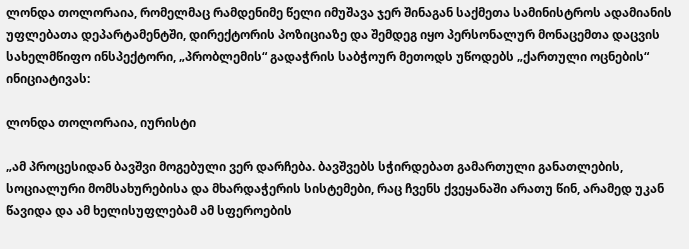ლონდა თოლორაია, რომელმაც რამდენიმე წელი იმუშავა ჯერ შინაგან საქმეთა სამინისტროს ადამიანის უფლებათა დეპარტამენტში, დირექტორის პოზიციაზე და შემდეგ იყო პერსონალურ მონაცემთა დაცვის სახელმწიფო ინსპექტორი, „პრობლემის“ გადაჭრის საბჭოურ მეთოდს უწოდებს „ქართული ოცნების“ ინიციატივას:

ლონდა თოლორაია, იურისტი

„ამ პროცესიდან ბავშვი მოგებული ვერ დარჩება. ბავშვებს სჭირდებათ გამართული განათლების, სოციალური მომსახურებისა და მხარდაჭერის სისტემები, რაც ჩვენს ქვეყანაში არათუ წინ, არამედ უკან წავიდა და ამ ხელისუფლებამ ამ სფეროების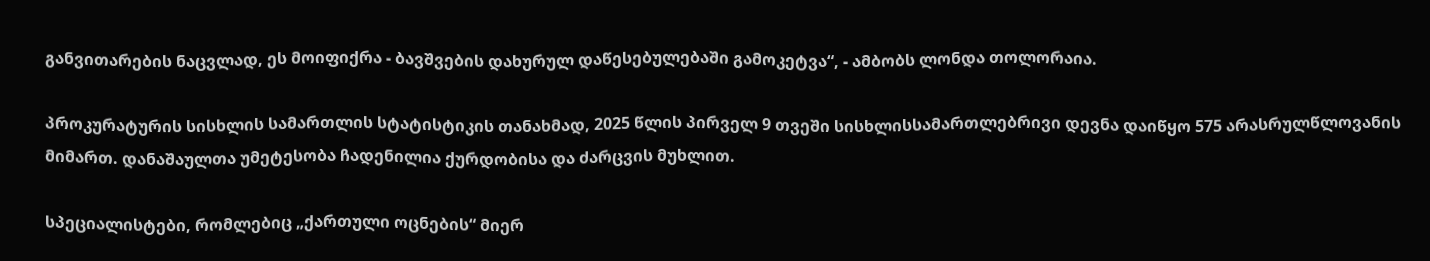განვითარების ნაცვლად, ეს მოიფიქრა - ბავშვების დახურულ დაწესებულებაში გამოკეტვა“, - ამბობს ლონდა თოლორაია.

პროკურატურის სისხლის სამართლის სტატისტიკის თანახმად, 2025 წლის პირველ 9 თვეში სისხლისსამართლებრივი დევნა დაიწყო 575 არასრულწლოვანის მიმართ. დანაშაულთა უმეტესობა ჩადენილია ქურდობისა და ძარცვის მუხლით.

სპეციალისტები, რომლებიც „ქართული ოცნების“ მიერ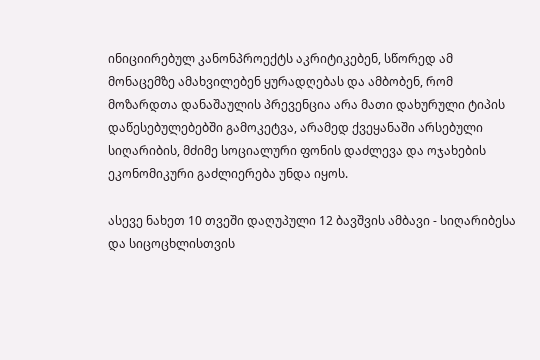ინიციირებულ კანონპროექტს აკრიტიკებენ, სწორედ ამ მონაცემზე ამახვილებენ ყურადღებას და ამბობენ, რომ მოზარდთა დანაშაულის პრევენცია არა მათი დახურული ტიპის დაწესებულებებში გამოკეტვა, არამედ ქვეყანაში არსებული სიღარიბის, მძიმე სოციალური ფონის დაძლევა და ოჯახების ეკონომიკური გაძლიერება უნდა იყოს.

ასევე ნახეთ 10 თვეში დაღუპული 12 ბავშვის ამბავი - სიღარიბესა და სიცოცხლისთვის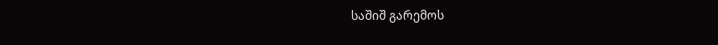საშიშ გარემოს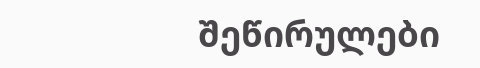შეწირულები